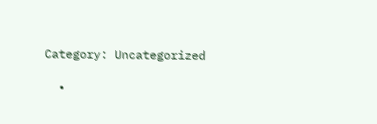Category: Uncategorized

  •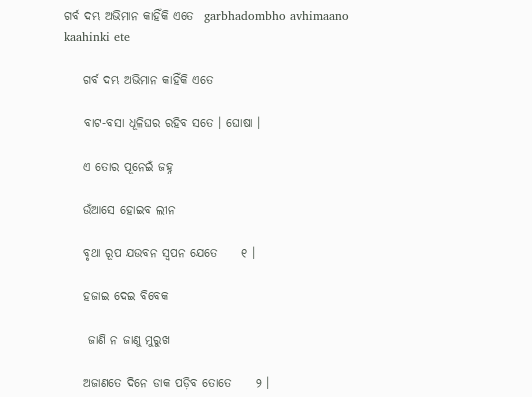ଗର୍ବ ଦମ୍ଭ ଅଭିମାନ କାହିଁକି ଏତେ  garbhadombho avhimaano kaahinki ete

    ଗର୍ବ ଦମ୍ଭ ଅଭିମାନ କାହିଁକି ଏତେ

    ବାଟ-ବସା ଧୂଳିଘର ରହିବ ସତେ । ଘୋଷା ।

    ଏ ତୋର ପୂନେଇଁ ଜହ୍ନ

    ଉଁଆସେ ହୋଇବ ଲୀନ

    ବୃଥା ରୂପ ଯଉବନ ସ୍ୱପନ ଯେତେ     ୧ ।

    ହଜାଇ ଦେଇ ବିବେକ

     ଜାଣି ନ ଜାଣୁ ମୁରୁଖ

    ଅଜାଣତେ ଦିନେ ଡାକ ପଡ଼ିବ ତୋତେ     ୨ ।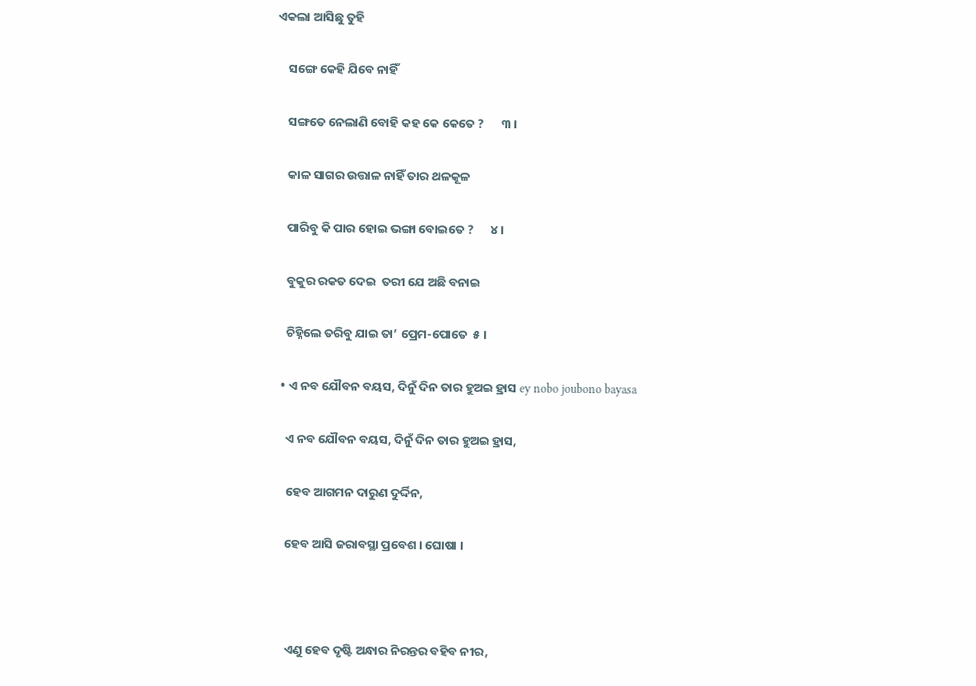ଏକଲା ଆସିଛୁ ତୁହି

    ସଙ୍ଗେ କେହି ଯିବେ ନାହିଁ

    ସଙ୍ଗତେ ନେଲାଣି ବୋହି କହ କେ କେତେ ?      ୩ ।

    କାଳ ସାଗର ଉତ୍ତାଳ ନାହିଁ ତାର ଥଳକୂଳ

    ପାରିବୁ କି ପାର ହୋଇ ଭଙ୍ଗା ବୋଇତେ ?      ୪ ।

    ବୁକୁର ରକତ ଦେଇ  ତରୀ ଯେ ଅଛି ବନାଇ

    ଚିହ୍ନିଲେ ତରିବୁ ଯାଇ ତା’ ପ୍ରେମ-ପୋତେ  ୫ ।

  • ଏ ନବ ଯୌବନ ବୟସ, ଦିନୁଁ ଦିନ ତାର ହୁଅଇ ହ୍ରାସ ey nobo joubono bayasa

    ଏ ନବ ଯୌବନ ବୟସ, ଦିନୁଁ ଦିନ ତାର ହୁଅଇ ହ୍ରାସ,

    ହେବ ଆଗମନ ଦାରୁଣ ଦୁର୍ଦ୍ଦିନ,

    ହେବ ଆସି ଜରାବସ୍ଥା ପ୍ରବେଶ । ଘୋଷା ।



    ଏଣୁ ହେବ ଦୃଷ୍ଟି ଅନ୍ଧାର ନିରନ୍ତର ବହିବ ନୀର,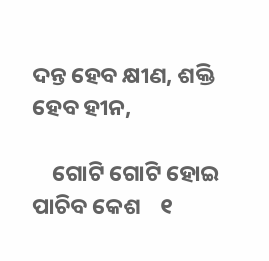ଦନ୍ତ ହେବ କ୍ଷୀଣ, ଶକ୍ତି ହେବ ହୀନ,

    ଗୋଟି ଗୋଟି ହୋଇ ପାଚିବ କେଶ    ୧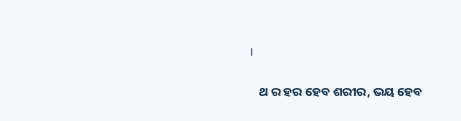।

    ଥ ର ହର ହେବ ଶରୀର, ଭୟ ହେବ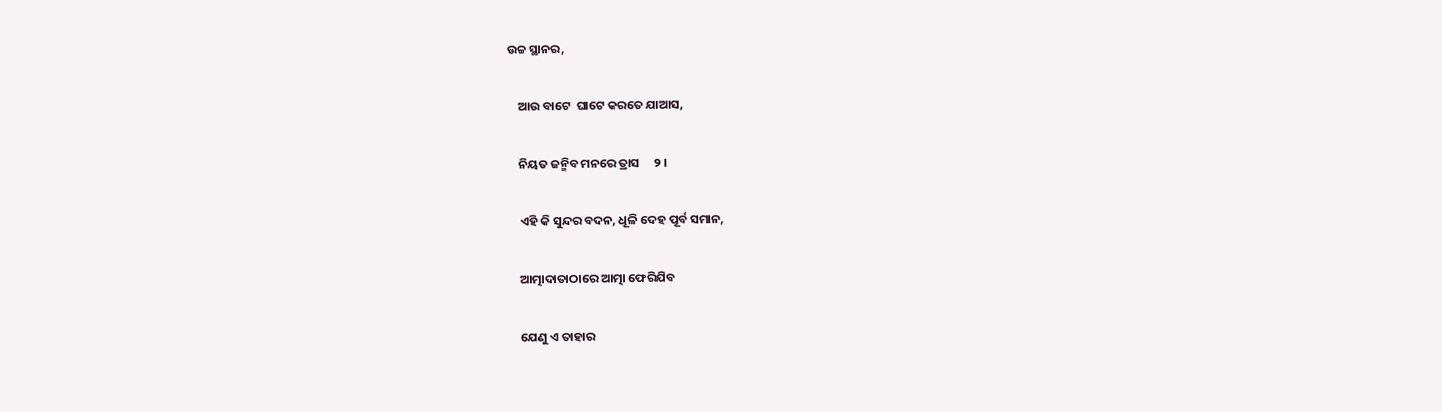ଉଚ୍ଚ ସ୍ଥାନର,

    ଆଉ ବାଟେ  ଘାଟେ କରତେ ଯାଆସ,

    ନିୟତ ଜନ୍ମିବ ମନରେ ତ୍ରାସ     ୨ ।

    ଏହି କି ସୁନ୍ଦର ବଦନ, ଧୂଳି ଦେହ ପୂର୍ବ ସମାନ,

    ଆତ୍ମାଦାତାଠାରେ ଆତ୍ମା ଫେରିଯିବ

    ଯେଣୁ ଏ ତାହାର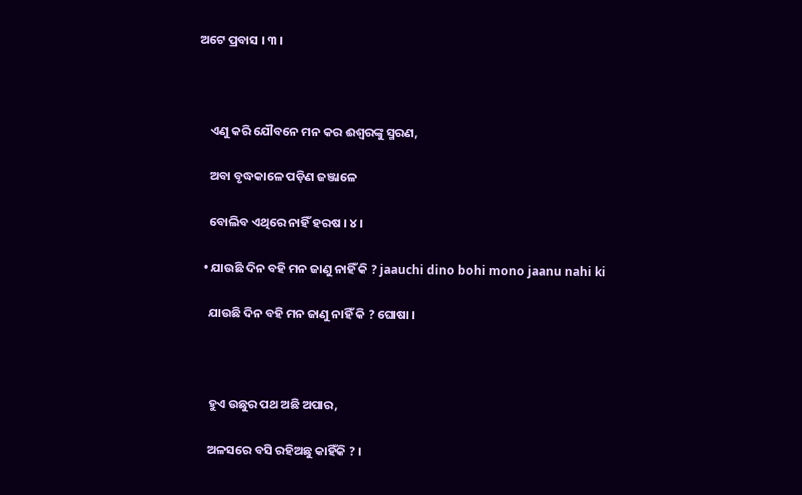ଅଟେ ପ୍ରବାସ । ୩ ।



    ଏଣୁ କରି ଯୌବନେ ମନ କର ଈଶ୍ୱରଙ୍କୁ ସ୍ମରଣ,

    ଅବା ବୃଦ୍ଧକାଳେ ପଡ଼ିଣ ଜଞ୍ଜାଳେ

    ବୋଲିବ ଏଥିରେ ନାହିଁ ହରଷ । ୪ ।

  • ଯାଉଛି ଦିନ ବହି ମନ ଜାଣୁ ନାହିଁ କି ? jaauchi dino bohi mono jaanu nahi ki

    ଯାଉଛି ଦିନ ବହି ମନ ଜାଣୁ ନାହିଁ କି ? ଘୋଷା ।



    ହୁଏ ଉଛୁର ପଥ ଅଛି ଅପାର,

    ଅଳସରେ ବସି ରହିଅଛୁ କାହିଁକି ? ।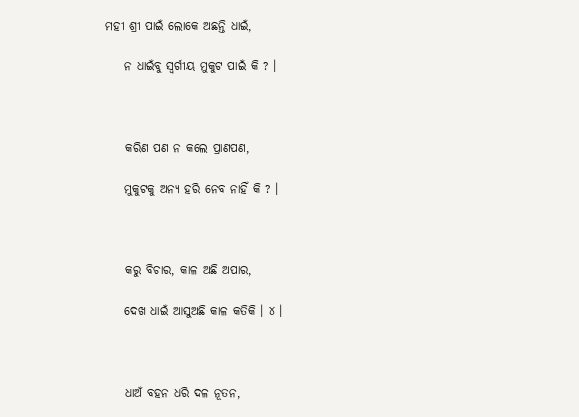ମହୀ ଶ୍ରୀ ପାଇଁ ଲୋକେ ଅଛନ୍ତି ଧାଇଁ,

    ନ ଧାଇଁବୁ ସ୍ୱର୍ଗୀୟ ମୁକୁଟ ପାଇଁ କି ? ।



    କରିଣ ପଣ ନ କଲେ ପ୍ରାଣପଣ,

    ମୁକୁଟକୁ ଅନ୍ୟ ହରି ନେବ ନାହିଁ କି ? ।



    କରୁ ବିଚାର, କାଳ ଅଛି ଅପାର,

    ଦେଖ ଧାଇଁ ଆସୁଅଛି କାଳ କତିକି । ୪ ।



    ଧାଅଁ ବହନ ଧରି ଦଳ ନୂତନ,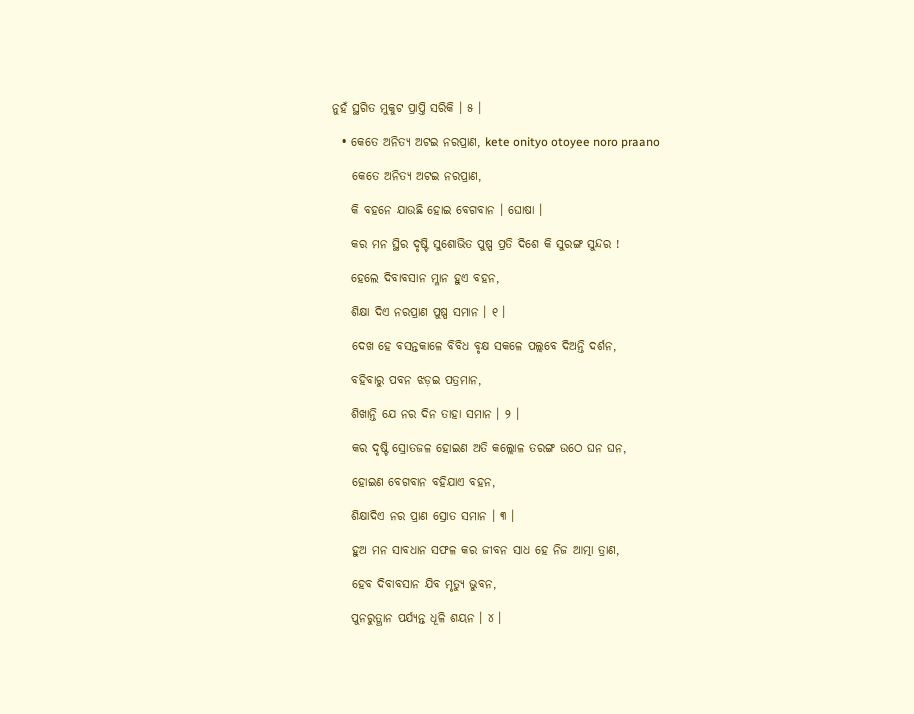ନୁହଁ ସ୍ଥଗିତ ମୁକୁଟ ପ୍ରାପ୍ତି ସରିକି । ୫ ।

  • କେତେ ଅନିତ୍ୟ ଅଟଇ ନରପ୍ରାଣ, kete onityo otoyee noro praano

    କେତେ ଅନିତ୍ୟ ଅଟଇ ନରପ୍ରାଣ,

    କି ବହନେ ଯାଉଛି ହୋଇ ବେଗବାନ । ଘୋଷା ।

    କର ମନ ସ୍ଥିର ଦୃଷ୍ଟି ସୁଶୋଭିତ ପୁଷ୍ପ ପ୍ରତି ଦିଶେ କି ସୁରଙ୍ଗ ସୁନ୍ଦର !

    ହେଲେ ଦିବାବସାନ ମ୍ଳାନ ହୁଏ ବହନ,

    ଶିକ୍ଷା ଦିଏ ନରପ୍ରାଣ ପୁଷ୍ପ ସମାନ । ୧ ।

    ଦେଖ ହେ ବସନ୍ତକାଳେ ବିବିଧ ବୃକ୍ଷ ସକଳେ ପଲ୍ଲବେ ଦିଅନ୍ତି ଦର୍ଶନ,

    ବହିବାରୁ ପବନ ଝଡ଼ଇ ପତ୍ରମାନ,

    ଶିଖାନ୍ତି ଯେ ନର ଦିନ ତାହା ସମାନ । ୨ ।

    କର ଦୃଷ୍ଟି ସ୍ରୋତଜଳ ହୋଇଣ ଅତି କଲ୍ଲୋଳ ତରଙ୍ଗ ଉଠେ ଘନ ଘନ,

    ହୋଇଣ ବେଗବାନ ବହିଯାଏ ବହନ,

    ଶିକ୍ଷାଦିଏ ନର ପ୍ରାଣ ସ୍ରୋତ ସମାନ । ୩ ।

    ହୁଅ ମନ ସାବଧାନ ସଫଳ କର ଜୀବନ ସାଧ ହେ ନିଜ ଆତ୍ମା ତ୍ରାଣ,

    ହେବ ଦିବାବସାନ ଯିବ ମୃତ୍ୟୁ ଭୁବନ,

    ପୁନରୁତ୍ଥାନ ପର୍ଯ୍ୟନ୍ତ ଧୂଳି ଶୟନ । ୪ ।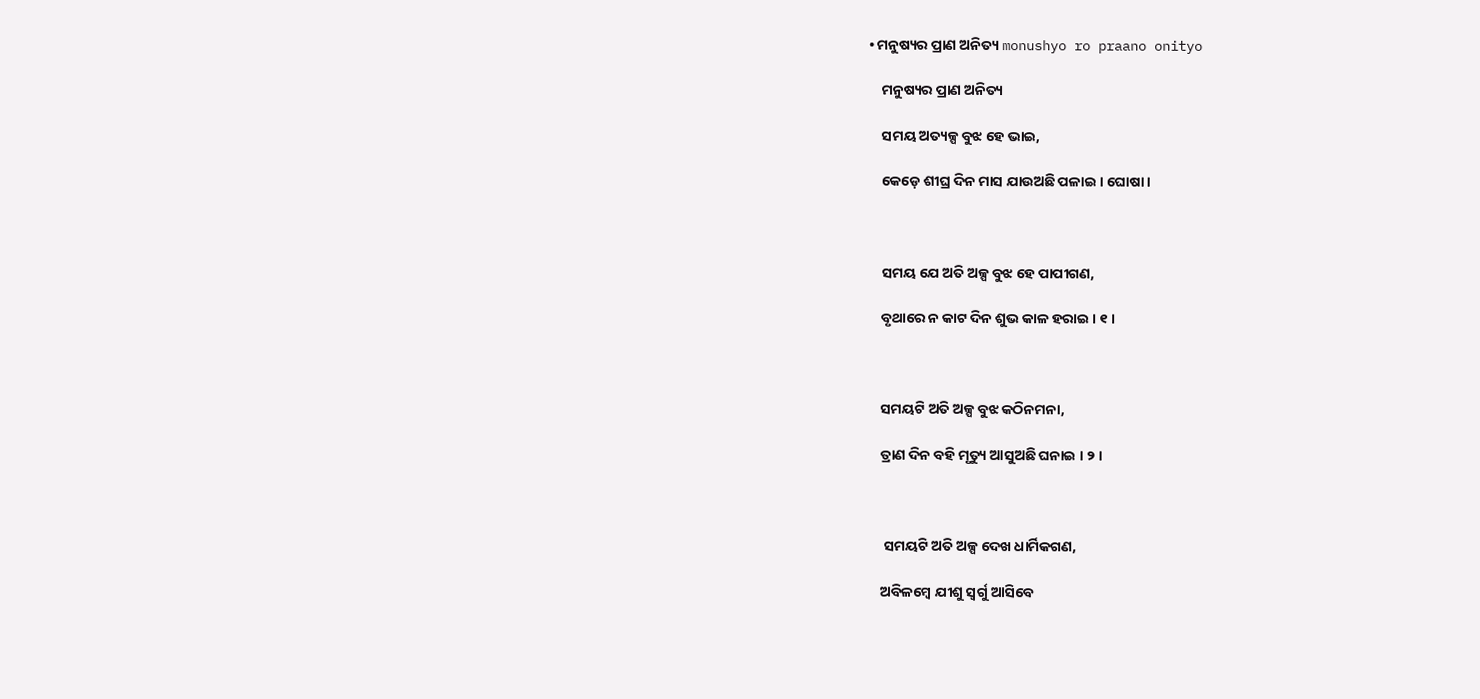• ମନୁଷ୍ୟର ପ୍ରାଣ ଅନିତ୍ୟ monushyo ro praano onityo

    ମନୁଷ୍ୟର ପ୍ରାଣ ଅନିତ୍ୟ

    ସମୟ ଅତ୍ୟଳ୍ପ ବୁଝ ହେ ଭାଇ,

    କେଡ଼େ ଶୀଘ୍ର ଦିନ ମାସ ଯାଉଅଛି ପଳାଇ । ଘୋଷା ।



    ସମୟ ଯେ ଅତି ଅଳ୍ପ ବୁଝ ହେ ପାପୀଗଣ,

    ବୃଥାରେ ନ କାଟ ଦିନ ଶୁଭ କାଳ ହରାଇ । ୧ ।



    ସମୟଟି ଅତି ଅଳ୍ପ ବୁଝ କଠିନମନା,

    ତ୍ରାଣ ଦିନ ବହି ମୃତ୍ୟୁ ଆସୁଅଛି ଘନାଇ । ୨ ।



     ସମୟଟି ଅତି ଅଳ୍ପ ଦେଖ ଧାର୍ମିକଗଣ,

    ଅବିଳମ୍ବେ ଯୀଶୁ ସ୍ୱର୍ଗୁ ଆସିବେ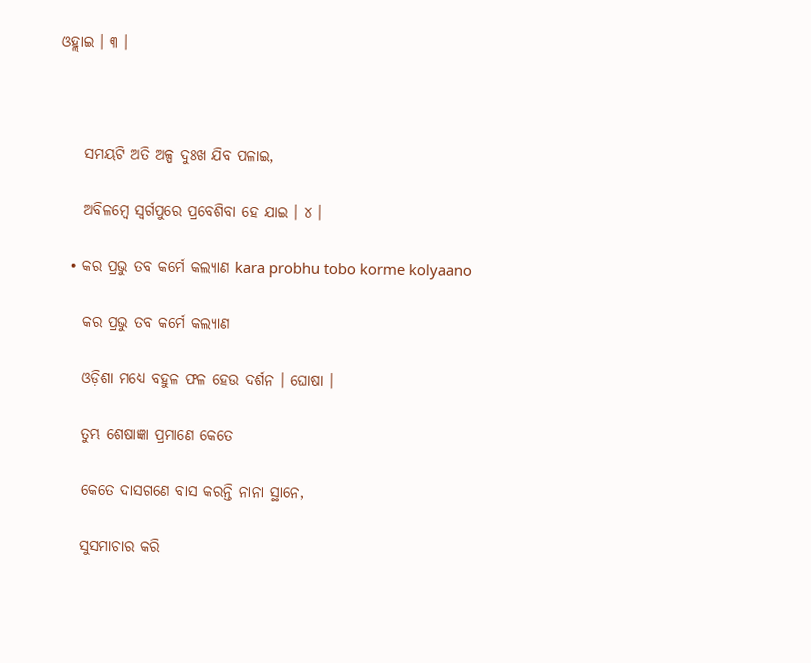ଓହ୍ଲାଇ । ୩ ।



    ସମୟଟି ଅତି ଅଳ୍ପ ଦୁଃଖ ଯିବ ପଳାଇ,

    ଅବିଳମ୍ବେ ସ୍ୱର୍ଗପୁରେ ପ୍ରବେଶିବା ହେ ଯାଇ । ୪ ।

  • କର ପ୍ରଭୁ ତବ କର୍ମେ କଲ୍ୟାଣ kara probhu tobo korme kolyaano

    କର ପ୍ରଭୁ ତବ କର୍ମେ କଲ୍ୟାଣ

    ଓଡ଼ିଶା ମଧ୍ୟେ ବହୁଳ ଫଳ ହେଉ ଦର୍ଶନ । ଘୋଷା ।

    ତୁମ୍ଭ ଶେଷାଜ୍ଞା ପ୍ରମାଣେ କେତେ

    କେତେ ଦାସଗଣେ ବାସ କରନ୍ତି ନାନା ସ୍ଥାନେ,

    ସୁସମାଚାର କରି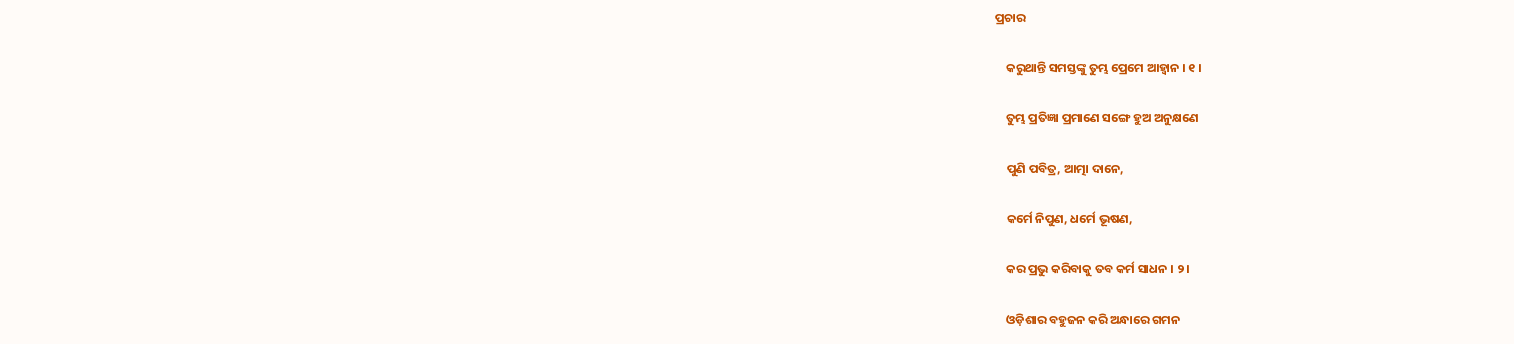ପ୍ରଚାର

    କରୁଥାନ୍ତି ସମସ୍ତଙ୍କୁ ତୁମ୍ଭ ପ୍ରେମେ ଆହ୍ୱାନ । ୧ ।

    ତୁମ୍ଭ ପ୍ରତିଜ୍ଞା ପ୍ରମାଣେ ସଙ୍ଗେ ହୁଅ ଅନୁକ୍ଷଣେ

    ପୁଣି ପବିତ୍ର, ଆତ୍ମା ଦାନେ,

    କର୍ମେ ନିପୁଣ, ଧର୍ମେ ଭୂଷଣ,

    କର ପ୍ରଭୁ କରିବାକୁ ତବ କର୍ମ ସାଧନ । ୨ ।

    ଓଡ଼ିଶାର ବହୁଜନ କରି ଅନ୍ଧାରେ ଗମନ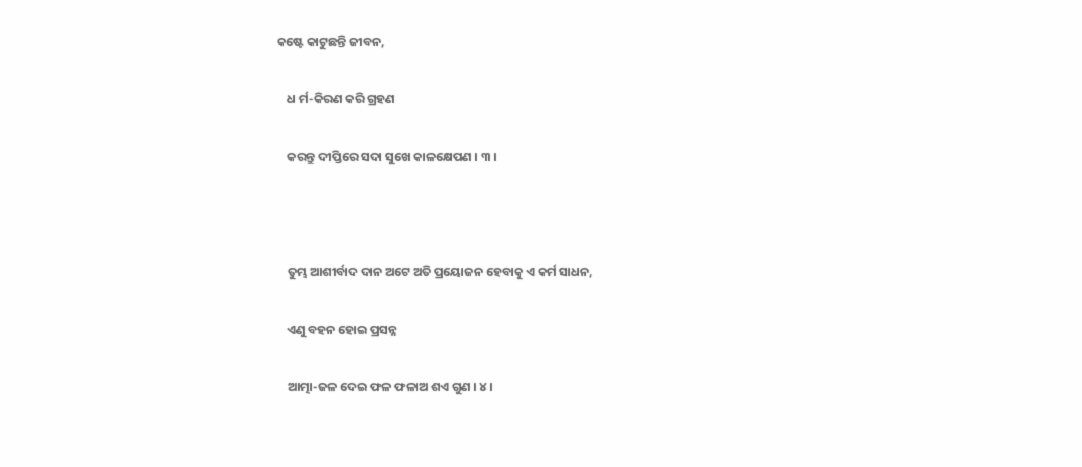କଷ୍ଟେ କାଟୁଛନ୍ତି ଜୀବନ,

    ଧ ର୍ମ-କିରଣ କରି ଗ୍ରହଣ

    କରନ୍ତୁ ଦୀପ୍ତିରେ ସଦା ସୁଖେ କାଳକ୍ଷେପଣ । ୩ ।



    ତୁମ୍ଭ ଆଶୀର୍ବାଦ ଦାନ ଅଟେ ଅତି ପ୍ରୟୋଜନ ହେବାକୁ ଏ କର୍ମ ସାଧନ,

    ଏଣୁ ବହନ ହୋଇ ପ୍ରସନ୍ନ

    ଆତ୍ମା-ଜଳ ଦେଇ ଫଳ ଫଳାଅ ଶଏ ଗୁଣ । ୪ ।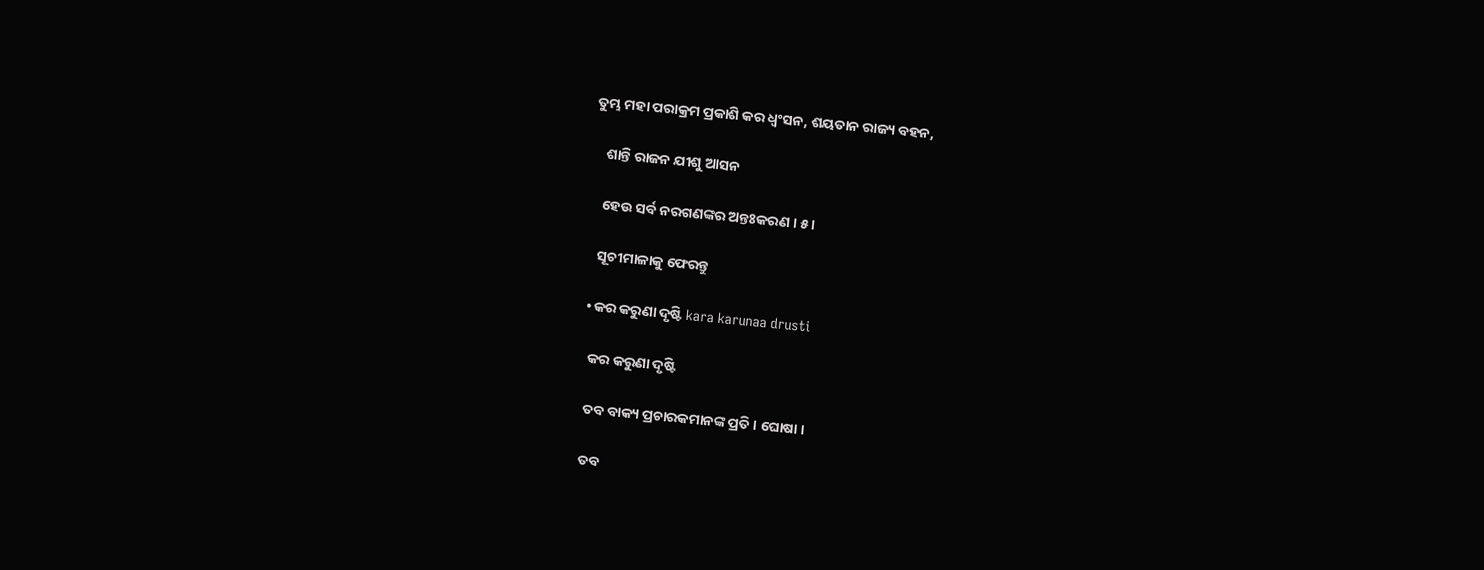ତୁମ୍ଭ ମହା ପରାକ୍ରମ ପ୍ରକାଶି କର ଧ୍ୱଂସନ, ଶୟତାନ ରାଜ୍ୟ ବହନ,

    ଶାନ୍ତି ରାଜନ ଯୀଶୁ ଆସନ

    ହେଉ ସର୍ବ ନରଗଣଙ୍କର ଅନ୍ତଃକରଣ । ୫ ।

    ସୂଚୀମାଳାକୁ ଫେରନ୍ତୁ

  • କର କରୁଣା ଦୃଷ୍ଟି kara karunaa drusti

    କର କରୁଣା ଦୃଷ୍ଟି

    ତବ ବାକ୍ୟ ପ୍ରଚାରକମାନଙ୍କ ପ୍ରତି । ଘୋଷା ।

    ତବ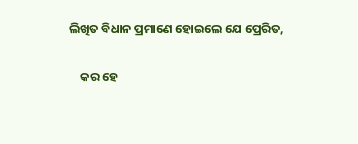ଲିଖିତ ବିଧାନ ପ୍ରମାଣେ ହୋଇଲେ ଯେ ପ୍ରେରିତ,

    କର ହେ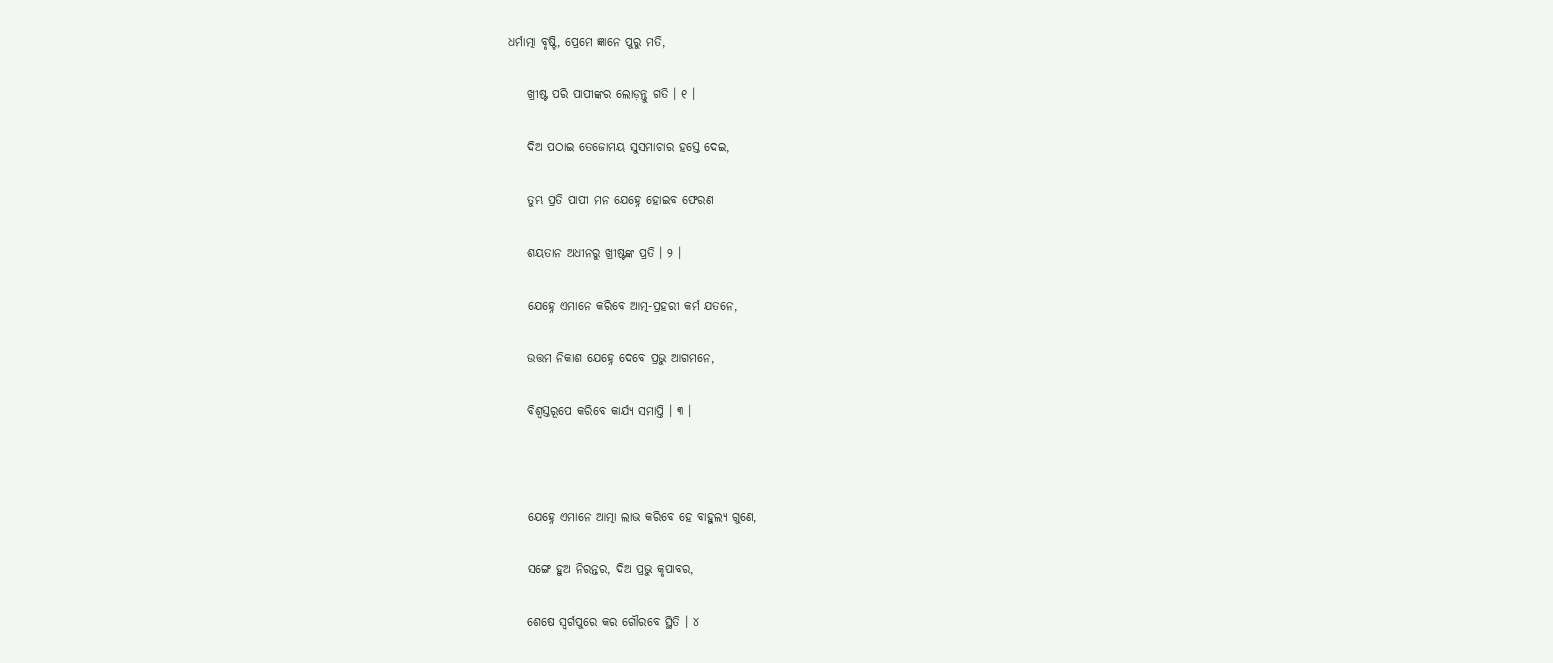ଧର୍ମାତ୍ମା ବୃଷ୍ଟି, ପ୍ରେମେ ଜ୍ଞାନେ ପୁରୁ ମତି,

    ଖ୍ରୀଷ୍ଟ ପରି ପାପୀଙ୍କର ଲୋଡ଼ନ୍ତୁ ଗତି । ୧ ।

    ଦିଅ ପଠାଇ ତେଜୋମୟ ସୁସମାଚାର ହସ୍ତେ ଦେଇ,

    ତୁମ୍ଭ ପ୍ରତି ପାପୀ ମନ ଯେହ୍ନେ ହୋଇବ ଫେରଣ

    ଶୟତାନ ଅଧୀନରୁ ଖ୍ରୀଷ୍ଟଙ୍କ ପ୍ରତି । ୨ ।

    ଯେହ୍ନେ ଏମାନେ କରିବେ ଆତ୍ମ-ପ୍ରହରୀ କର୍ମ ଯତନେ,

    ଉତ୍ତମ ନିକାଶ ଯେହ୍ନେ ଦେବେ ପ୍ରଭୁ ଆଗମନେ,

    ବିଶ୍ୱସ୍ତରୂପେ କରିବେ କାର୍ଯ୍ୟ ସମାପ୍ତି । ୩ ।



    ଯେହ୍ନେ ଏମାନେ ଆତ୍ମା ଲାଭ କରିବେ ହେ ବାହୁଲ୍ୟ ଗୁଣେ,

    ସଙ୍ଗେ ହୁଅ ନିରନ୍ତର, ଦିଅ ପ୍ରଭୁ କୃପାବର,

    ଶେଷେ ସ୍ୱର୍ଗପୁରେ କର ଗୌରବେ ସ୍ଥିତି । ୪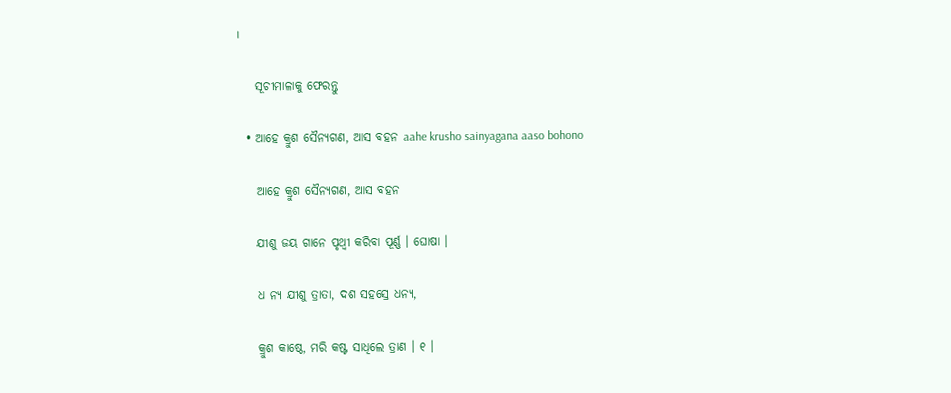।

    ସୂଚୀମାଳାକୁ ଫେରନ୍ତୁ

  • ଆହେ କ୍ରୁଶ ସୈନ୍ୟଗଣ, ଆସ ବହନ aahe krusho sainyagana aaso bohono

    ଆହେ କ୍ରୁଶ ସୈନ୍ୟଗଣ, ଆସ ବହନ

    ଯୀଶୁ ଜୟ ଗାନେ ପୃଥ୍ୱୀ କରିବା ପୂର୍ଣ୍ଣ । ଘୋଷା ।

    ଧ ନ୍ୟ ଯୀଶୁ ତ୍ରାତା, ଦଶ ସହସ୍ରେ ଧନ୍ୟ,

    କ୍ରୁଶ କାଷ୍ଠେ, ମରି କଷ୍ଟ ସାଧିଲେ ତ୍ରାଣ । ୧ ।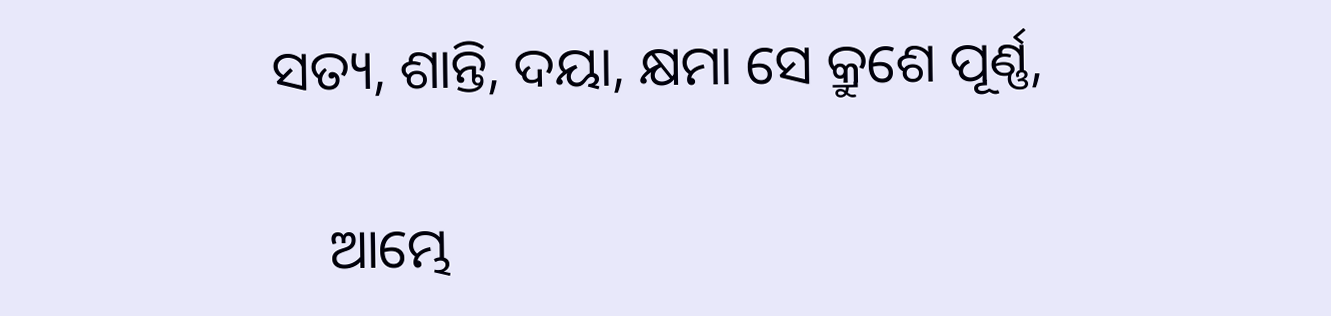ସତ୍ୟ, ଶାନ୍ତି, ଦୟା, କ୍ଷମା ସେ କ୍ରୁଶେ ପୂର୍ଣ୍ଣ,

    ଆମ୍ଭେ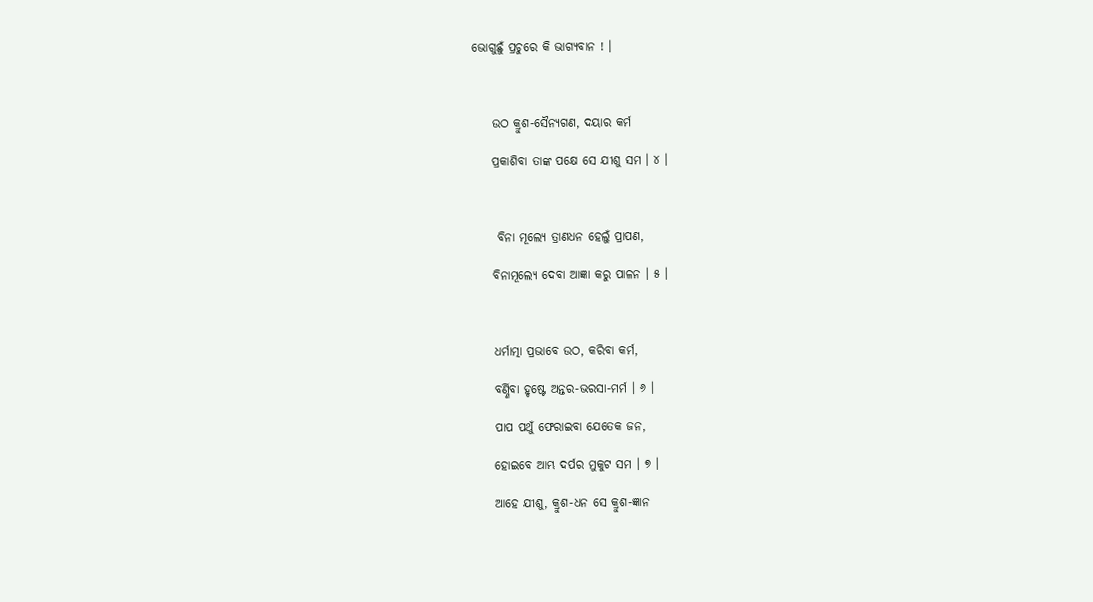ଭୋଗୁଛୁଁ ପ୍ରଚୁରେ କି ଭାଗ୍ୟବାନ ! ।



    ଉଠ କ୍ରୁଶ-ସୈନ୍ୟଗଣ, ଦୟାର କର୍ମ

    ପ୍ରକାଶିବା ତାଙ୍କ ପକ୍ଷେ ସେ ଯୀଶୁ ସମ । ୪ ।



     ବିନା ମୂଲ୍ୟେ ତ୍ରାଣଧନ ହେଲୁଁ ପ୍ରାପଣ,

    ବିନାମୂଲ୍ୟେ ଦେବା ଆଜ୍ଞା କରୁ ପାଳନ । ୫ ।



    ଧର୍ମାତ୍ମା ପ୍ରଭାବେ ଉଠ, କରିବା କର୍ମ,

    ବର୍ଣ୍ଣିବା ହୃଷ୍ଟେ ଅନ୍ତର-ଭରସା-ମର୍ମ । ୬ ।

    ପାପ ପଥୁଁ ଫେରାଇବା ଯେତେକ ଜନ,

    ହୋଇବେ ଆମ୍ଭ ଦର୍ପର ମୁକୁଟ ସମ । ୭ ।

    ଆହେ ଯୀଶୁ, କ୍ରୁଶ-ଧନ ସେ କ୍ରୁଶ-ଜ୍ଞାନ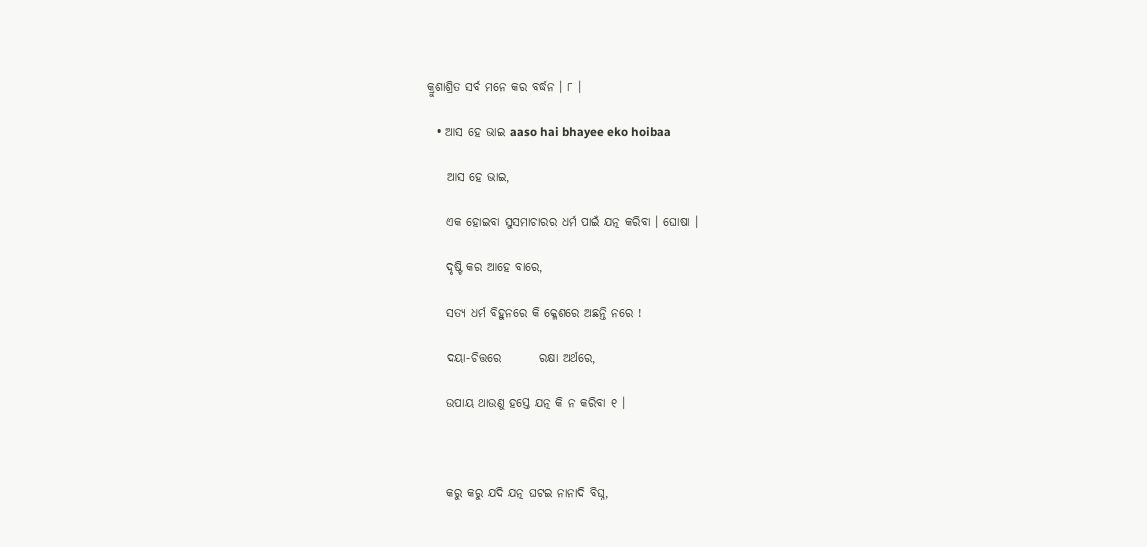କ୍ରୁଶାଶ୍ରିତ ସର୍ବ ମନେ କର ବର୍ଦ୍ଧନ । ୮ ।

  • ଆସ ହେ ଭାଇ aaso hai bhayee eko hoibaa

    ଆସ ହେ ଭାଇ,

    ଏକ ହୋଇବା ସୁସମାଚାରର ଧର୍ମ ପାଇଁ ଯତ୍ନ କରିବା । ଘୋଷା ।

    ଦୃଷ୍ଟି କର ଆହେ ବାରେ,

    ସତ୍ୟ ଧର୍ମ ବିହୁନରେ କି କ୍ଳେଶରେ ଅଛନ୍ତି ନରେ !

    ଦୟା-ଚିତ୍ତରେ        ରକ୍ଷା ଅର୍ଥରେ,

    ଉପାୟ ଥାଉଣୁ ହସ୍ତେ ଯତ୍ନ କି ନ କରିବା ୧ ।



    କରୁ କରୁ ଯଦି ଯତ୍ନ ଘଟଇ ନାନାଦି ବିଘ୍ନ,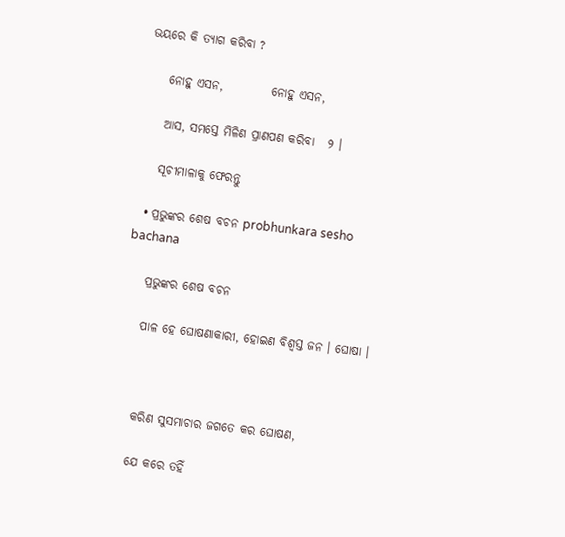ଭୟରେ କି ତ୍ୟାଗ କରିବା ?

    ନୋହୁ ଏସନ,          ନୋହୁ ଏସନ,

    ଆସ, ସମସ୍ତେ ମିଳିଣ ପ୍ରାଣପଣ କରିବା   ୨ ।

    ସୂଚୀମାଳାକୁ ଫେରନ୍ତୁ

  • ପ୍ରଭୁଙ୍କର ଶେଷ ବଚନ probhunkara sesho bachana

    ପ୍ରଭୁଙ୍କର ଶେଷ ବଚନ

    ପାଳ ହେ ଘୋଷଣାକାରୀ, ହୋଇଣ ବିଶ୍ୱସ୍ତ ଜନ । ଘୋଷା ।



    କରିଣ ସୁସମାଚାର ଜଗତେ କର ଘୋଷଣ,

    ଯେ କରେ ତହିଁ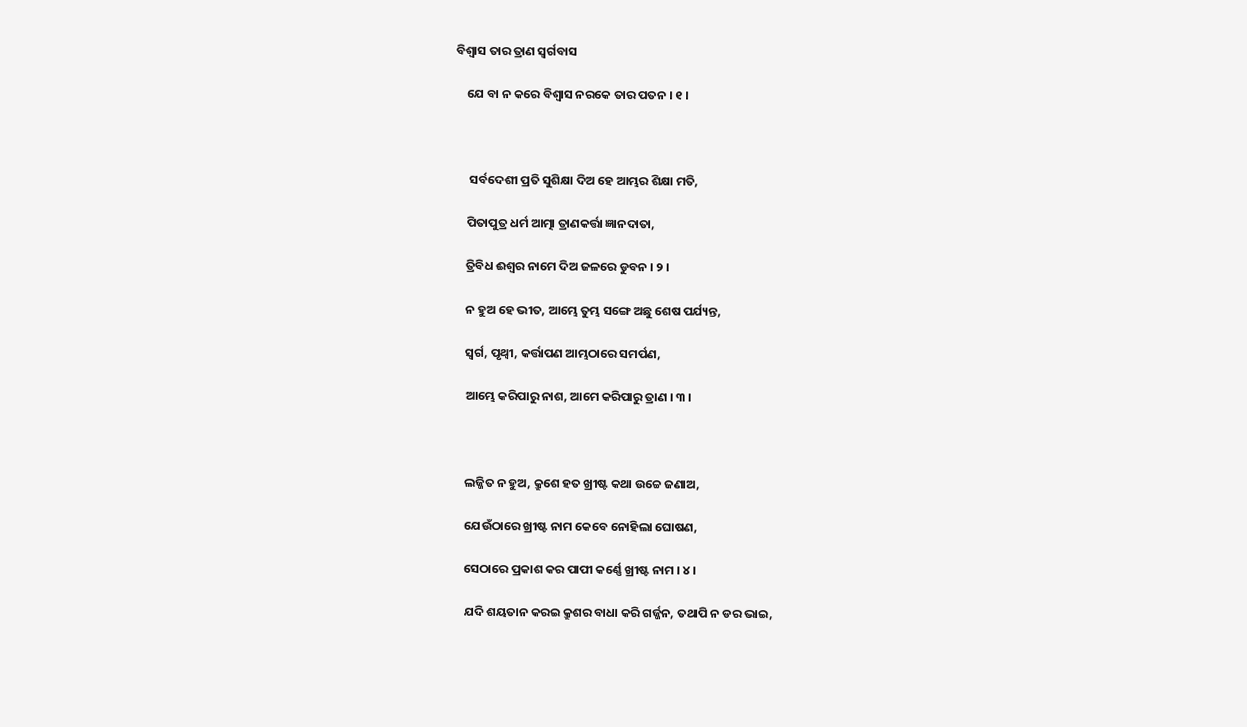ବିଶ୍ୱାସ ତାର ତ୍ରାଣ ସ୍ୱର୍ଗବାସ

    ଯେ ବା ନ କରେ ବିଶ୍ୱାସ ନରକେ ତାର ପତନ । ୧ ।



     ସର୍ବଦେଶୀ ପ୍ରତି ସୁଶିକ୍ଷା ଦିଅ ହେ ଆମ୍ଭର ଶିକ୍ଷା ମତି,

    ପିତାପୁତ୍ର ଧର୍ମ ଆତ୍ମା ତ୍ରାଣକର୍ତ୍ତା ଜ୍ଞାନଦାତା,

    ତ୍ରିବିଧ ଈଶ୍ୱର ନାମେ ଦିଅ ଜଳରେ ଡୁବନ । ୨ ।

    ନ ହୁଅ ହେ ଭୀତ, ଆମ୍ଭେ ତୁମ୍ଭ ସଙ୍ଗେ ଅଛୁ ଶେଷ ପର୍ଯ୍ୟନ୍ତ,

    ସ୍ୱର୍ଗ, ପୃଥ୍ୱୀ, କର୍ତ୍ତାପଣ ଆମ୍ଭଠାରେ ସମର୍ପଣ,

    ଆମ୍ଭେ କରିପାରୁ ନାଶ, ଆମେ କରିପାରୁ ତ୍ରାଣ । ୩ ।



    ଲଜ୍ଜିତ ନ ହୁଅ, କ୍ରୁଶେ ହତ ଖ୍ରୀଷ୍ଟ କଥା ଉଚ୍ଚେ ଜଣାଅ,

    ଯେଉଁଠାରେ ଖ୍ରୀଷ୍ଟ ନାମ କେବେ ନୋହିଲା ଘୋଷଣ,

    ସେଠାରେ ପ୍ରକାଶ କର ପାପୀ କର୍ଣ୍ଣେ ଖ୍ରୀଷ୍ଟ ନାମ । ୪ ।

    ଯଦି ଶୟତାନ କରଇ କ୍ରୁଶର ବାଧା କରି ଗର୍ଜ୍ଜନ, ତଥାପି ନ ଡର ଭାଇ,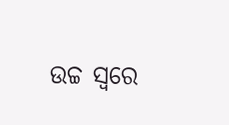ଉଚ୍ଚ ସ୍ୱରେ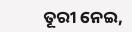ତୂରୀ ନେଇ,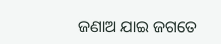ଜଣାଅ ଯାଇ ଜଗତେ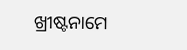ଖ୍ରୀଷ୍ଟନାମେ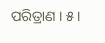ପରିତ୍ରାଣ । ୫ ।